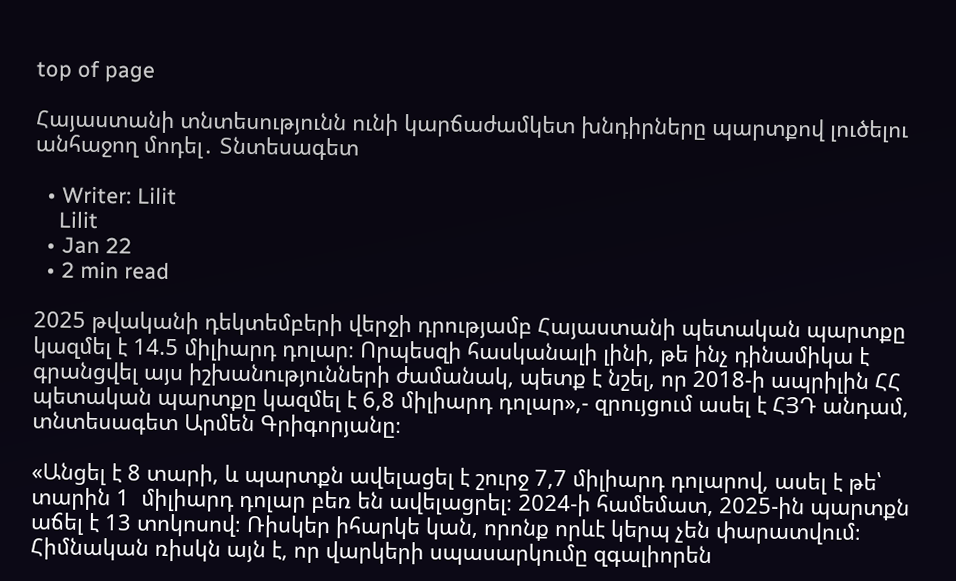top of page

Հայաստանի տնտեսությունն ունի կարճաժամկետ խնդիրները պարտքով լուծելու անհաջող մոդել․ Տնտեսագետ

  • Writer: Lilit
    Lilit
  • Jan 22
  • 2 min read

2025 թվականի դեկտեմբերի վերջի դրությամբ Հայաստանի պետական պարտքը կազմել է 14.5 միլիարդ դոլար։ Որպեսզի հասկանալի լինի, թե ինչ դինամիկա է գրանցվել այս իշխանությունների ժամանակ, պետք է նշել, որ 2018-ի ապրիլին ՀՀ պետական պարտքը կազմել է 6,8 միլիարդ դոլար»,- զրույցում ասել է ՀՅԴ անդամ, տնտեսագետ Արմեն Գրիգորյանը։

«Անցել է 8 տարի, և պարտքն ավելացել է շուրջ 7,7 միլիարդ դոլարով, ասել է թե՝ տարին 1  միլիարդ դոլար բեռ են ավելացրել։ 2024-ի համեմատ, 2025-ին պարտքն աճել է 13 տոկոսով։ Ռիսկեր իհարկե կան, որոնք որևէ կերպ չեն փարատվում։ Հիմնական ռիսկն այն է, որ վարկերի սպասարկումը զգալիորեն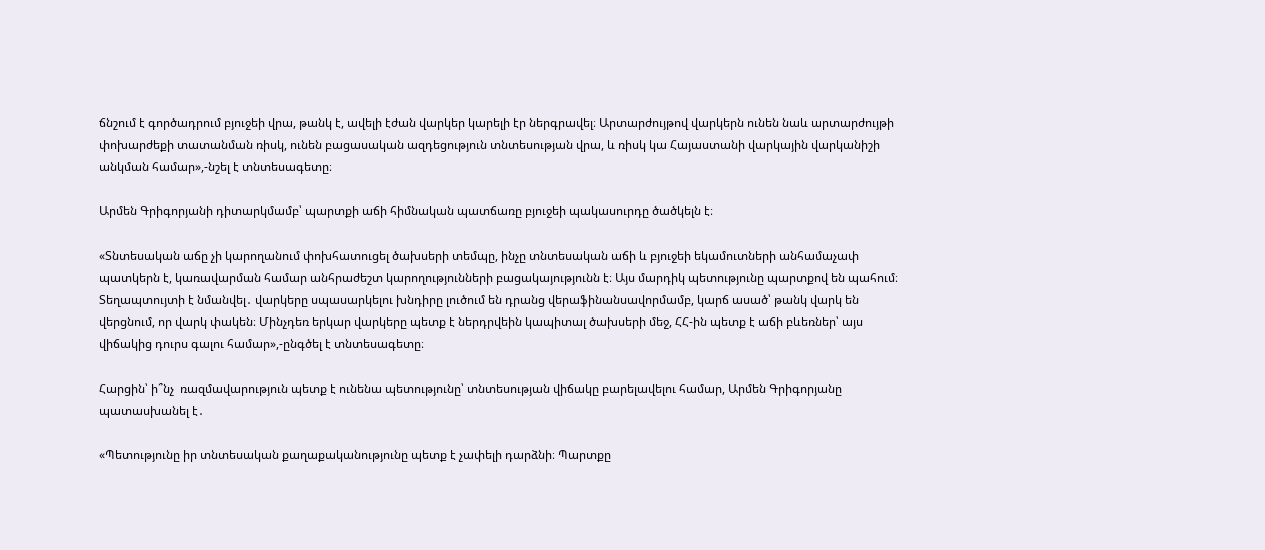ճնշում է գործադրում բյուջեի վրա, թանկ է, ավելի էժան վարկեր կարելի էր ներգրավել։ Արտարժույթով վարկերն ունեն նաև արտարժույթի փոխարժեքի տատանման ռիսկ, ունեն բացասական ազդեցություն տնտեսության վրա, և ռիսկ կա Հայաստանի վարկային վարկանիշի անկման համար»,-նշել է տնտեսագետը։

Արմեն Գրիգորյանի դիտարկմամբ՝ պարտքի աճի հիմնական պատճառը բյուջեի պակասուրդը ծածկելն է։

«Տնտեսական աճը չի կարողանում փոխհատուցել ծախսերի տեմպը, ինչը տնտեսական աճի և բյուջեի եկամուտների անհամաչափ պատկերն է, կառավարման համար անհրաժեշտ կարողությունների բացակայությունն է։ Այս մարդիկ պետությունը պարտքով են պահում։ Տեղապտույտի է նմանվել․ վարկերը սպասարկելու խնդիրը լուծում են դրանց վերաֆինանսավորմամբ, կարճ ասած՝ թանկ վարկ են վերցնում, որ վարկ փակեն։ Մինչդեռ երկար վարկերը պետք է ներդրվեին կապիտալ ծախսերի մեջ, ՀՀ-ին պետք է աճի բևեռներ՝ այս վիճակից դուրս գալու համար»,-ընգծել է տնտեսագետը։

Հարցին՝ ի՞նչ  ռազմավարություն պետք է ունենա պետությունը՝ տնտեսության վիճակը բարելավելու համար, Արմեն Գրիգորյանը պատասխանել է․

«Պետությունը իր տնտեսական քաղաքականությունը պետք է չափելի դարձնի։ Պարտքը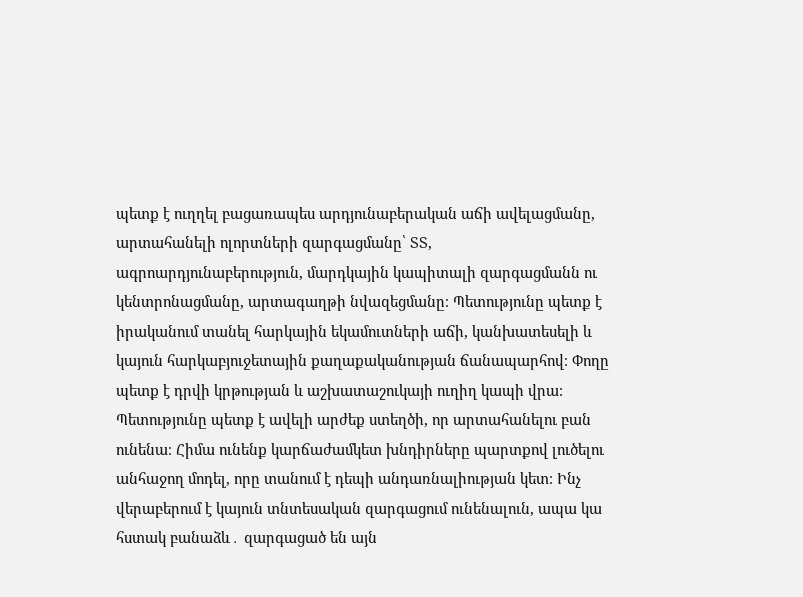պետք է ուղղել բացառապես արդյունաբերական աճի ավելացմանը, արտահանելի ոլորտների զարգացմանը՝ ՏՏ, ագրոարդյունաբերություն, մարդկային կապիտալի զարգացմանն ու կենտրոնացմանը, արտագաղթի նվազեցմանը։ Պետությունը պետք է իրականում տանել հարկային եկամուտների աճի, կանխատեսելի և կայուն հարկաբյուջետային քաղաքականության ճանապարհով։ Փողը պետք է դրվի կրթության և աշխատաշուկայի ուղիղ կապի վրա։ Պետությունը պետք է ավելի արժեք ստեղծի, որ արտահանելու բան ունենա։ Հիմա ունենք կարճաժամկետ խնդիրները պարտքով լուծելու անհաջող մոդել, որը տանում է դեպի անդառնալիության կետ։ Ինչ վերաբերում է կայուն տնտեսական զարգացում ունենալուն, ապա կա  հստակ բանաձև․ զարգացած են այն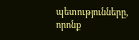պետությունները, որոնք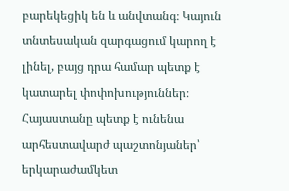բարեկեցիկ են և անվտանգ։ Կայուն տնտեսական զարգացում կարող է լինել, բայց դրա համար պետք է կատարել փոփոխություններ։ Հայաստանը պետք է ունենա արհեստավարժ պաշտոնյաներ՝ երկարաժամկետ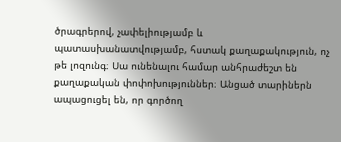ծրագրերով, չափելիությամբ և պատասխանատվությամբ, հստակ քաղաքակություն, ոչ թե լոզունգ։ Սա ունենալու համար անհրաժեշտ են քաղաքական փոփոխություններ։ Անցած տարիներն ապացուցել են, որ գործող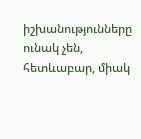իշխանությունները ունակ չեն, հետևաբար, միակ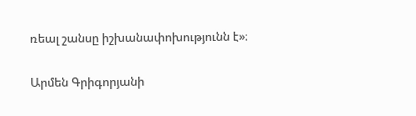ռեալ շանսը իշխանափոխությունն է»։

Արմեն Գրիգորյանի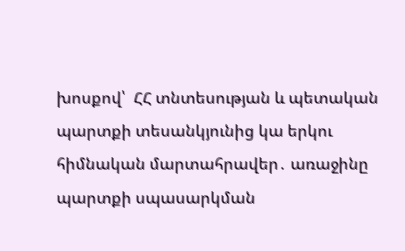խոսքով՝  ՀՀ տնտեսության և պետական պարտքի տեսանկյունից կա երկու հիմնական մարտահրավեր․ առաջինը պարտքի սպասարկման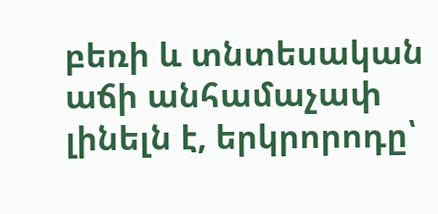բեռի և տնտեսական աճի անհամաչափ լինելն է, երկրորոդը՝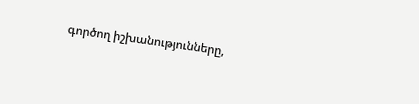գործող իշխանությունները,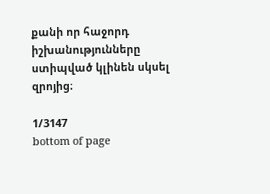քանի որ հաջորդ իշխանությունները ստիպված կլինեն սկսել զրոյից։

1/3147
bottom of page